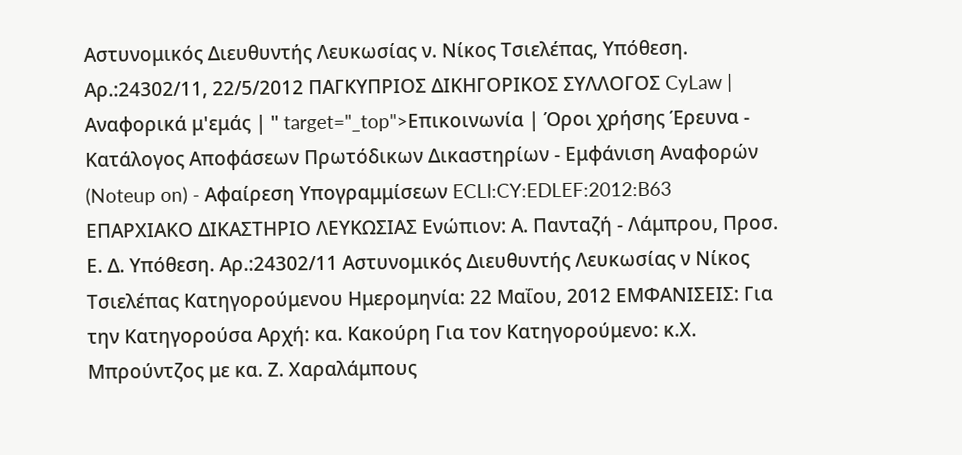Αστυνομικός Διευθυντής Λευκωσίας ν. Νίκος Τσιελέπας, Υπόθεση. Αρ.:24302/11, 22/5/2012 ΠΑΓΚΥΠΡΙΟΣ ΔΙΚΗΓΟΡΙΚΟΣ ΣΥΛΛΟΓΟΣ CyLaw | Αναφορικά μ'εμάς | " target="_top">Επικοινωνία | Όροι χρήσης Έρευνα - Κατάλογος Αποφάσεων Πρωτόδικων Δικαστηρίων - Εμφάνιση Αναφορών (Noteup on) - Αφαίρεση Υπογραμμίσεων ECLI:CY:EDLEF:2012:B63 ΕΠΑΡΧΙΑΚΟ ΔΙΚΑΣΤΗΡΙΟ ΛΕΥΚΩΣΙΑΣ Ενώπιον: Α. Πανταζή - Λάμπρου, Προσ. Ε. Δ. Υπόθεση. Αρ.:24302/11 Αστυνομικός Διευθυντής Λευκωσίας ν Νίκος Τσιελέπας Κατηγορούμενου Ημερομηνία: 22 Μαΐου, 2012 ΕΜΦΑΝΙΣΕΙΣ: Για την Κατηγορούσα Αρχή: κα. Κακούρη Για τον Κατηγορούμενο: κ.Χ. Μπρούντζος με κα. Ζ. Χαραλάμπους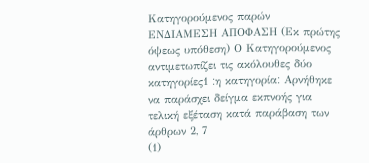Κατηγορούμενος παρών ΕΝΔΙΑΜΕΣΗ ΑΠΟΦΑΣΗ (Εκ πρώτης όψεως υπόθεση) Ο Κατηγορούμενος αντιμετωπίζει τις ακόλουθες δύο κατηγορίες׃ 1η κατηγορία׃ Αρνήθηκε να παράσχει δείγμα εκπνοής για τελική εξέταση κατά παράβαση των άρθρων 2, 7
(1)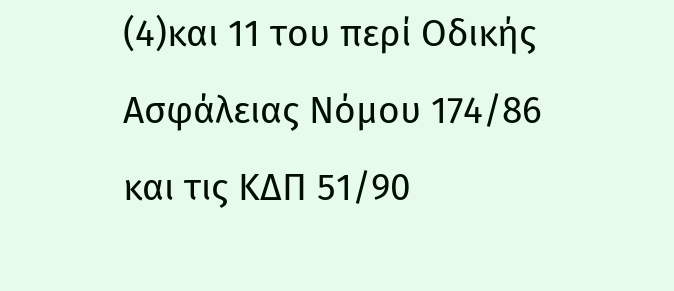(4)και 11 του περί Οδικής Ασφάλειας Νόμου 174/86 και τις ΚΔΠ 51/90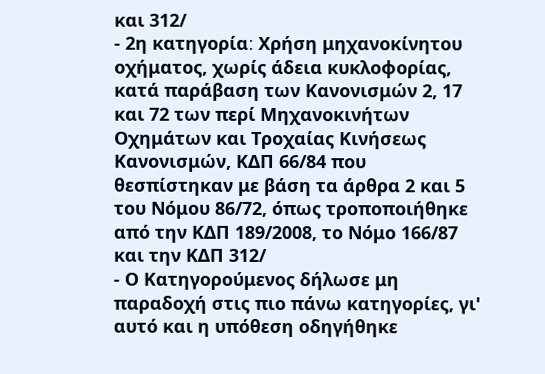και 312/
- 2η κατηγορία׃ Χρήση μηχανοκίνητου οχήματος, χωρίς άδεια κυκλοφορίας, κατά παράβαση των Κανονισμών 2, 17 και 72 των περί Μηχανοκινήτων Οχημάτων και Τροχαίας Κινήσεως Κανονισμών, ΚΔΠ 66/84 που θεσπίστηκαν με βάση τα άρθρα 2 και 5 του Νόμου 86/72, όπως τροποποιήθηκε από την ΚΔΠ 189/2008, το Νόμο 166/87 και την ΚΔΠ 312/
- Ο Κατηγορούμενος δήλωσε μη παραδοχή στις πιο πάνω κατηγορίες, γι' αυτό και η υπόθεση οδηγήθηκε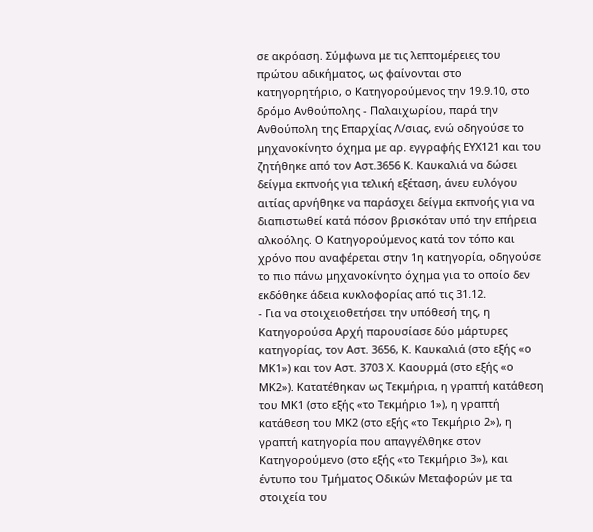σε ακρόαση. Σύμφωνα με τις λεπτομέρειες του πρώτου αδικήματος, ως φαίνονται στο κατηγορητήριο, ο Κατηγορούμενος την 19.9.10, στο δρόμο Ανθούπολης - Παλαιχωρίου, παρά την Ανθούπολη της Επαρχίας Λ/σιας, ενώ οδηγούσε το μηχανοκίνητο όχημα με αρ. εγγραφής ΕΥΧ121 και του ζητήθηκε από τον Αστ.3656 Κ. Καυκαλιά να δώσει δείγμα εκπνοής για τελική εξέταση, άνευ ευλόγου αιτίας αρνήθηκε να παράσχει δείγμα εκπνοής για να διαπιστωθεί κατά πόσον βρισκόταν υπό την επήρεια αλκοόλης. Ο Κατηγορούμενος κατά τον τόπο και χρόνο που αναφέρεται στην 1η κατηγορία, οδηγούσε το πιο πάνω μηχανοκίνητο όχημα για το οποίο δεν εκδόθηκε άδεια κυκλοφορίας από τις 31.12.
- Για να στοιχειοθετήσει την υπόθεσή της, η Κατηγορούσα Αρχή παρουσίασε δύο μάρτυρες κατηγορίας, τον Αστ. 3656, Κ. Καυκαλιά (στο εξής «ο ΜΚ1») και τον Αστ. 3703 Χ. Καουρμά (στο εξής «ο ΜΚ2»). Κατατέθηκαν ως Τεκμήρια, η γραπτή κατάθεση του ΜΚ1 (στο εξής «το Τεκμήριο 1»), η γραπτή κατάθεση του ΜΚ2 (στο εξής «το Τεκμήριο 2»), η γραπτή κατηγορία που απαγγέλθηκε στον Κατηγορούμενο (στο εξής «το Τεκμήριο 3»), και έντυπο του Τμήματος Οδικών Μεταφορών με τα στοιχεία του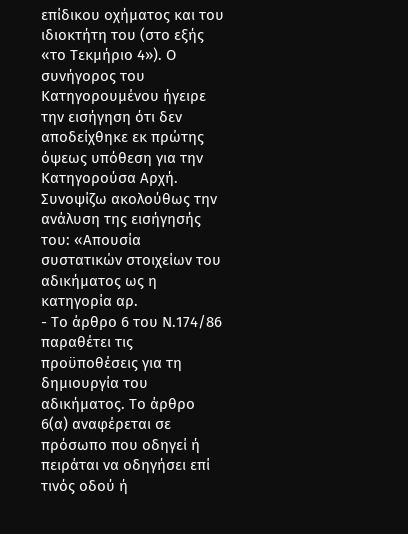επίδικου οχήματος και του ιδιοκτήτη του (στο εξής «το Τεκμήριο 4»). Ο συνήγορος του Κατηγορουμένου ήγειρε την εισήγηση ότι δεν αποδείχθηκε εκ πρώτης όψεως υπόθεση για την Κατηγορούσα Αρχή. Συνοψίζω ακολούθως την ανάλυση της εισήγησής του: «Απουσία συστατικών στοιχείων του αδικήματος ως η κατηγορία αρ.
- Το άρθρο 6 του Ν.174/86 παραθέτει τις προϋποθέσεις για τη δημιουργία του αδικήματος. Το άρθρο 6(α) αναφέρεται σε πρόσωπο που οδηγεί ή πειράται να οδηγήσει επί τινός οδού ή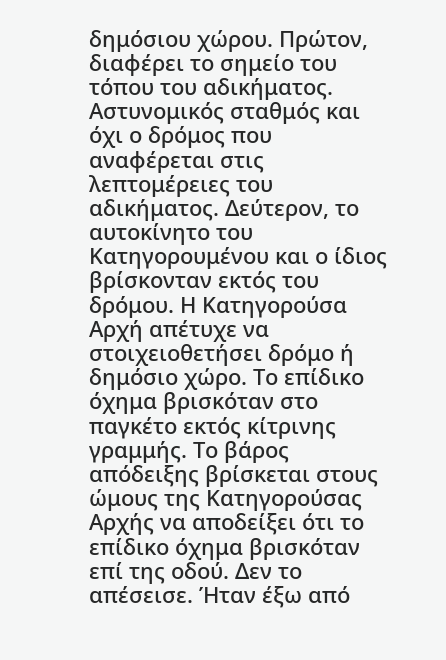δημόσιου χώρου. Πρώτον, διαφέρει το σημείο του τόπου του αδικήματος. Αστυνομικός σταθμός και όχι ο δρόμος που αναφέρεται στις λεπτομέρειες του αδικήματος. Δεύτερον, το αυτοκίνητο του Κατηγορουμένου και ο ίδιος βρίσκονταν εκτός του δρόμου. Η Κατηγορούσα Αρχή απέτυχε να στοιχειοθετήσει δρόμο ή δημόσιο χώρο. Το επίδικο όχημα βρισκόταν στο παγκέτο εκτός κίτρινης γραμμής. Το βάρος απόδειξης βρίσκεται στους ώμους της Κατηγορούσας Αρχής να αποδείξει ότι το επίδικο όχημα βρισκόταν επί της οδού. Δεν το απέσεισε. Ήταν έξω από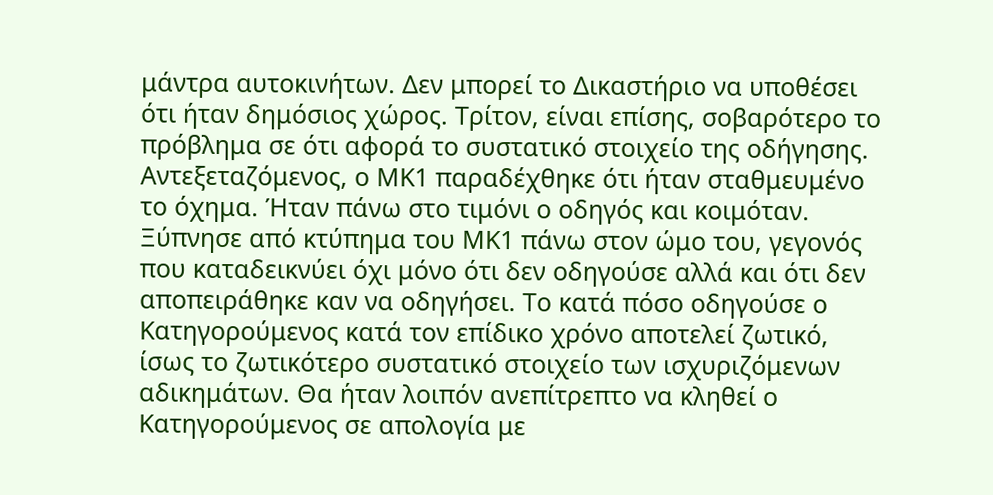μάντρα αυτοκινήτων. Δεν μπορεί το Δικαστήριο να υποθέσει ότι ήταν δημόσιος χώρος. Τρίτον, είναι επίσης, σοβαρότερο το πρόβλημα σε ότι αφορά το συστατικό στοιχείο της οδήγησης. Αντεξεταζόμενος, ο ΜΚ1 παραδέχθηκε ότι ήταν σταθμευμένο το όχημα. Ήταν πάνω στο τιμόνι ο οδηγός και κοιμόταν. Ξύπνησε από κτύπημα του ΜΚ1 πάνω στον ώμο του, γεγονός που καταδεικνύει όχι μόνο ότι δεν οδηγούσε αλλά και ότι δεν αποπειράθηκε καν να οδηγήσει. Το κατά πόσο οδηγούσε ο Κατηγορούμενος κατά τον επίδικο χρόνο αποτελεί ζωτικό, ίσως το ζωτικότερο συστατικό στοιχείο των ισχυριζόμενων αδικημάτων. Θα ήταν λοιπόν ανεπίτρεπτο να κληθεί ο Κατηγορούμενος σε απολογία με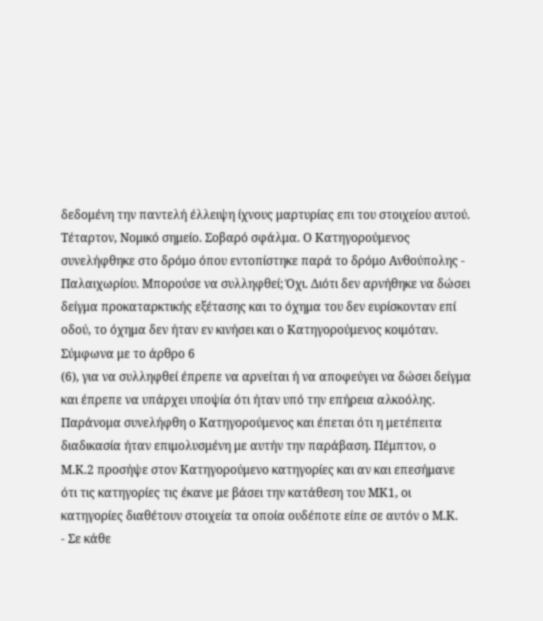δεδομένη την παντελή έλλειψη ίχνους μαρτυρίας επι του στοιχείου αυτού. Τέταρτον, Νομικό σημείο. Σοβαρό σφάλμα. Ο Κατηγορούμενος συνελήφθηκε στο δρόμο όπου εντοπίστηκε παρά το δρόμο Ανθούπολης - Παλαιχωρίου. Μπορούσε να συλληφθεί; Όχι. Διότι δεν αρνήθηκε να δώσει δείγμα προκαταρκτικής εξέτασης και το όχημα του δεν ευρίσκονταν επί οδού, το όχημα δεν ήταν εν κινήσει και ο Κατηγορούμενος κοιμόταν. Σύμφωνα με το άρθρο 6
(6), για να συλληφθεί έπρεπε να αρνείται ή να αποφεύγει να δώσει δείγμα και έπρεπε να υπάρχει υποψία ότι ήταν υπό την επήρεια αλκοόλης. Παράνομα συνελήφθη ο Κατηγορούμενος και έπεται ότι η μετέπειτα διαδικασία ήταν επιμολυσμένη με αυτήν την παράβαση. Πέμπτον, ο Μ.Κ.2 προσήψε στον Κατηγορούμενο κατηγορίες και αν και επεσήμανε ότι τις κατηγορίες τις έκανε με βάσει την κατάθεση του ΜΚ1, οι κατηγορίες διαθέτουν στοιχεία τα οποία ουδέποτε είπε σε αυτόν ο Μ.Κ.
- Σε κάθε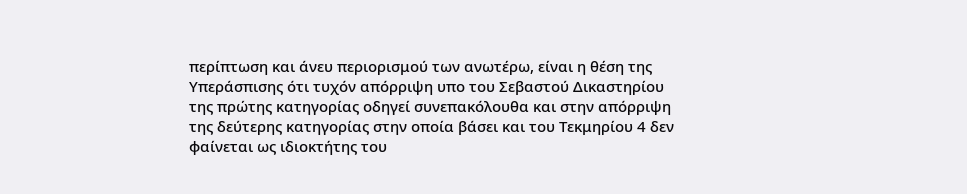περίπτωση και άνευ περιορισμού των ανωτέρω, είναι η θέση της Υπεράσπισης ότι τυχόν απόρριψη υπο του Σεβαστού Δικαστηρίου της πρώτης κατηγορίας οδηγεί συνεπακόλουθα και στην απόρριψη της δεύτερης κατηγορίας στην οποία βάσει και του Τεκμηρίου 4 δεν φαίνεται ως ιδιοκτήτης του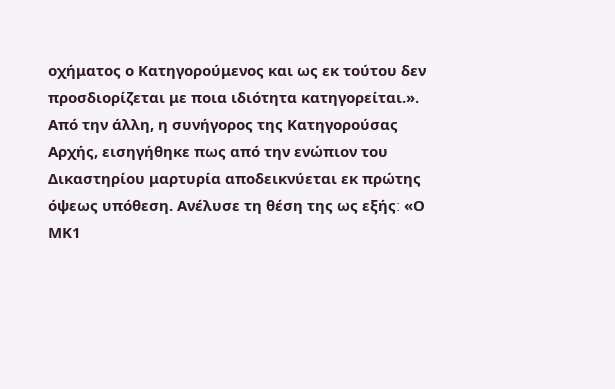οχήματος ο Κατηγορούμενος και ως εκ τούτου δεν προσδιορίζεται με ποια ιδιότητα κατηγορείται.». Από την άλλη, η συνήγορος της Κατηγορούσας Αρχής, εισηγήθηκε πως από την ενώπιον του Δικαστηρίου μαρτυρία αποδεικνύεται εκ πρώτης όψεως υπόθεση. Ανέλυσε τη θέση της ως εξής׃ «Ο ΜΚ1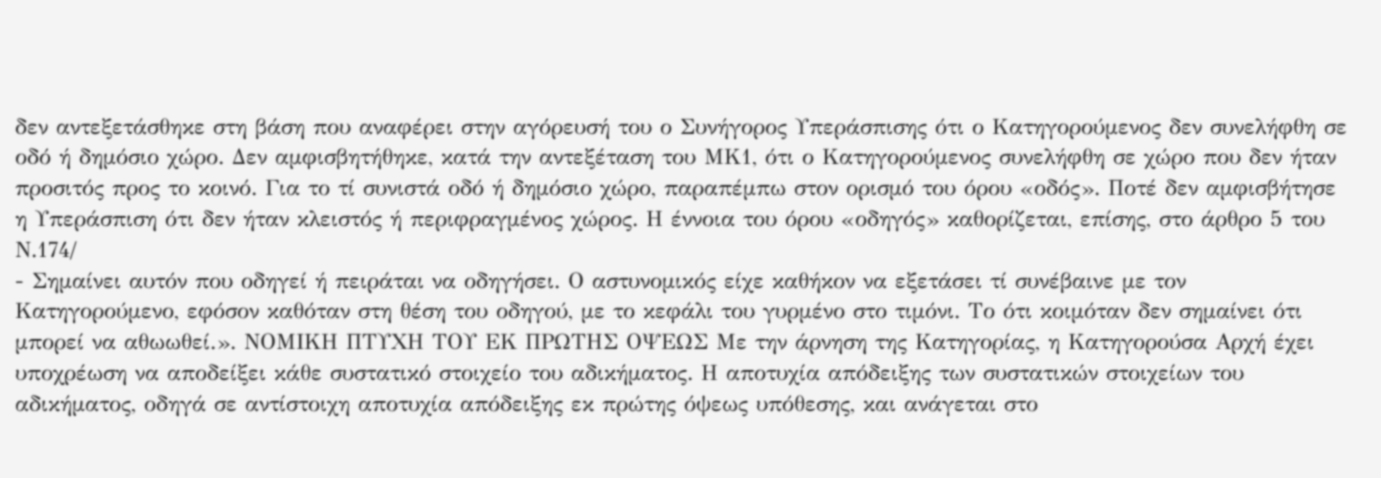δεν αντεξετάσθηκε στη βάση που αναφέρει στην αγόρευσή του ο Συνήγορος Υπεράσπισης ότι ο Κατηγορούμενος δεν συνελήφθη σε οδό ή δημόσιο χώρο. Δεν αμφισβητήθηκε, κατά την αντεξέταση του ΜΚ1, ότι ο Κατηγορούμενος συνελήφθη σε χώρο που δεν ήταν προσιτός προς το κοινό. Για το τί συνιστά οδό ή δημόσιο χώρο, παραπέμπω στον ορισμό του όρου «οδός». Ποτέ δεν αμφισβήτησε η Υπεράσπιση ότι δεν ήταν κλειστός ή περιφραγμένος χώρος. Η έννοια του όρου «οδηγός» καθορίζεται, επίσης, στο άρθρο 5 του Ν.174/
- Σημαίνει αυτόν που οδηγεί ή πειράται να οδηγήσει. Ο αστυνομικός είχε καθήκον να εξετάσει τί συνέβαινε με τον Κατηγορούμενο, εφόσον καθόταν στη θέση του οδηγού, με το κεφάλι του γυρμένο στο τιμόνι. Το ότι κοιμόταν δεν σημαίνει ότι μπορεί να αθωωθεί.». ΝΟΜΙΚΗ ΠΤΥΧΗ ΤΟΥ ΕΚ ΠΡΩΤΗΣ ΟΨΕΩΣ Με την άρνηση της Κατηγορίας, η Κατηγορούσα Αρχή έχει υποχρέωση να αποδείξει κάθε συστατικό στοιχείο του αδικήματος. Η αποτυχία απόδειξης των συστατικών στοιχείων του αδικήματος, οδηγά σε αντίστοιχη αποτυχία απόδειξης εκ πρώτης όψεως υπόθεσης, και ανάγεται στο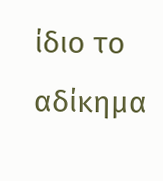ίδιο το αδίκημα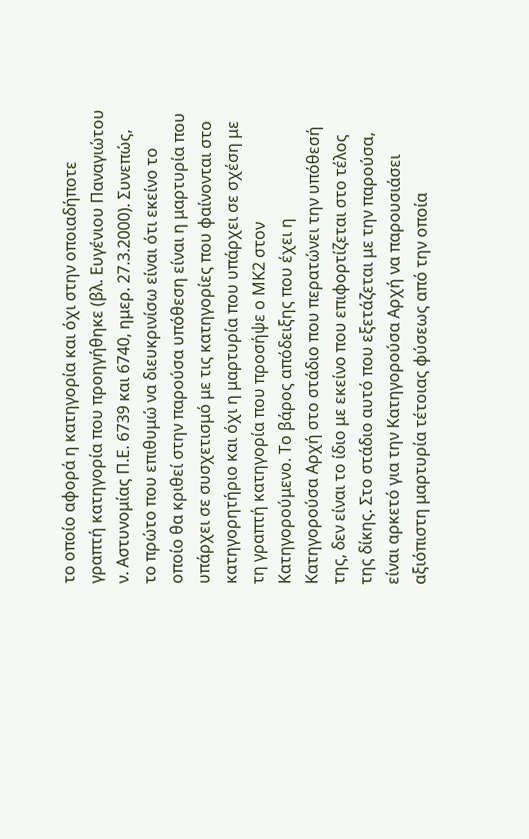το οποίο αφορά η κατηγορία και όχι στην οποιαδήποτε γραπτή κατηγορία που προηγήθηκε (βλ. Ευγένιου Παναγιώτου ν. Αστυνομίας Π.Ε. 6739 και 6740, ημερ. 27.3.2000). Συνεπώς, το πρώτο που επιθυμώ να διευκρινίσω είναι ότι εκείνο το οποίο θα κριθεί στην παρούσα υπόθεση είναι η μαρτυρία που υπάρχει σε συσχετισμό με τις κατηγορίες που φαίνονται στο κατηγορητήριο και όχι η μαρτυρία που υπάρχει σε σχέση με τη γραπτή κατηγορία που προσήψε ο ΜΚ2 στον Κατηγορούμενο. Το βάρος απόδειξης που έχει η Κατηγορούσα Αρχή στο στάδιο που περατώνει την υπόθεσή της, δεν είναι το ίδιο με εκείνο που επιφορτίζεται στο τέλος της δίκης. Στο στάδιο αυτό που εξετάζεται με την παρούσα, είναι αρκετό για την Κατηγορούσα Αρχή να παρουσιάσει αξιόπιστη μαρτυρία τέτοιας φύσεως από την οποία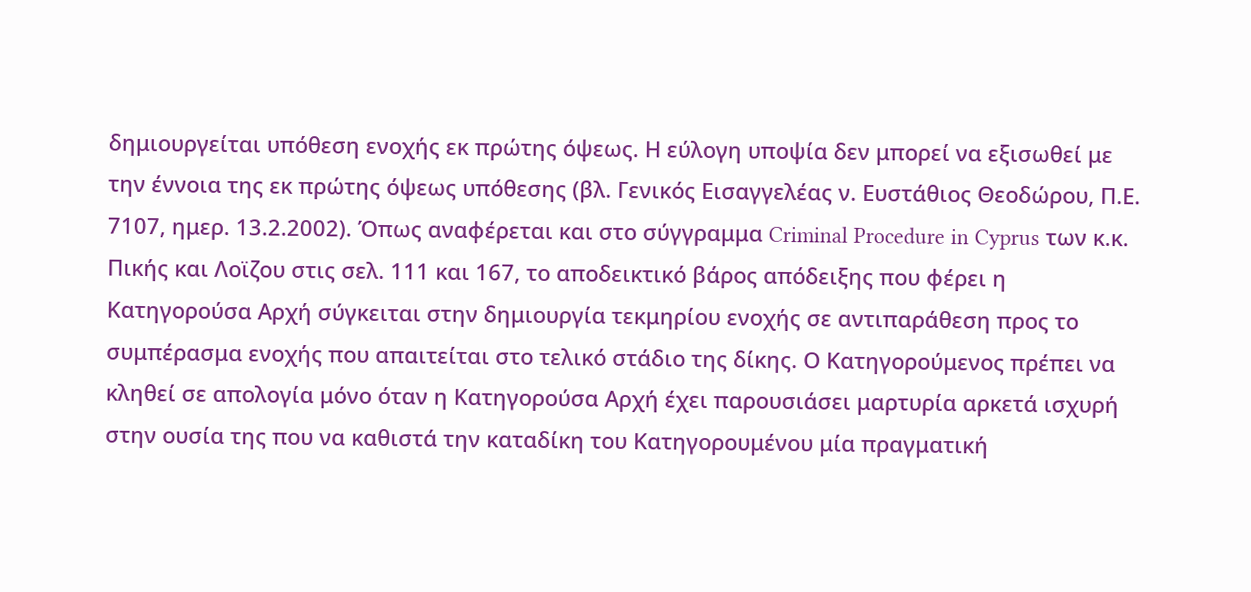δημιουργείται υπόθεση ενοχής εκ πρώτης όψεως. Η εύλογη υποψία δεν μπορεί να εξισωθεί με την έννοια της εκ πρώτης όψεως υπόθεσης (βλ. Γενικός Εισαγγελέας ν. Ευστάθιος Θεοδώρου, Π.Ε. 7107, ημερ. 13.2.2002). Όπως αναφέρεται και στο σύγγραμμα Criminal Procedure in Cyprus των κ.κ. Πικής και Λοϊζου στις σελ. 111 και 167, το αποδεικτικό βάρος απόδειξης που φέρει η Κατηγορούσα Αρχή σύγκειται στην δημιουργία τεκμηρίου ενοχής σε αντιπαράθεση προς το συμπέρασμα ενοχής που απαιτείται στο τελικό στάδιο της δίκης. Ο Κατηγορούμενος πρέπει να κληθεί σε απολογία μόνο όταν η Κατηγορούσα Αρχή έχει παρουσιάσει μαρτυρία αρκετά ισχυρή στην ουσία της που να καθιστά την καταδίκη του Κατηγορουμένου μία πραγματική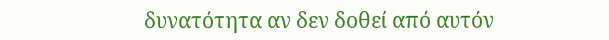δυνατότητα αν δεν δοθεί από αυτόν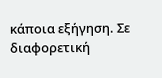κάποια εξήγηση. Σε διαφορετική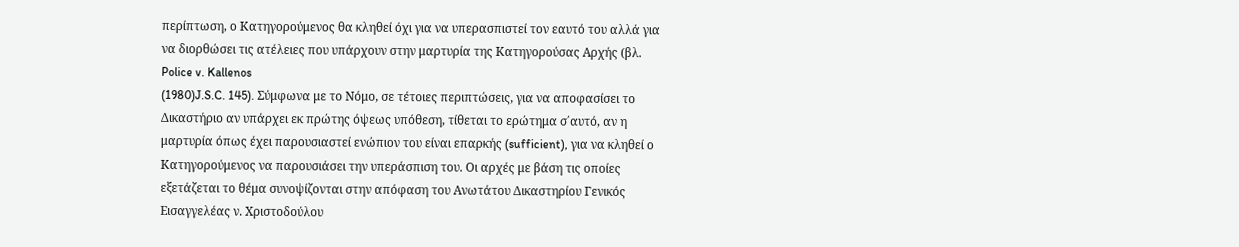περίπτωση, ο Κατηγορούμενος θα κληθεί όχι για να υπερασπιστεί τον εαυτό του αλλά για να διορθώσει τις ατέλειες που υπάρχουν στην μαρτυρία της Κατηγορούσας Αρχής (βλ. Police v. Kallenos
(1980)J.S.C. 145). Σύμφωνα με το Νόμο, σε τέτοιες περιπτώσεις, για να αποφασίσει το Δικαστήριο αν υπάρχει εκ πρώτης όψεως υπόθεση, τίθεται το ερώτημα σ΄αυτό, αν η μαρτυρία όπως έχει παρουσιαστεί ενώπιον του είναι επαρκής (sufficient), για να κληθεί ο Κατηγορούμενος να παρουσιάσει την υπεράσπιση του. Οι αρχές με βάση τις οποίες εξετάζεται το θέμα συνοψίζονται στην απόφαση του Ανωτάτου Δικαστηρίου Γενικός Εισαγγελέας ν. Χριστοδούλου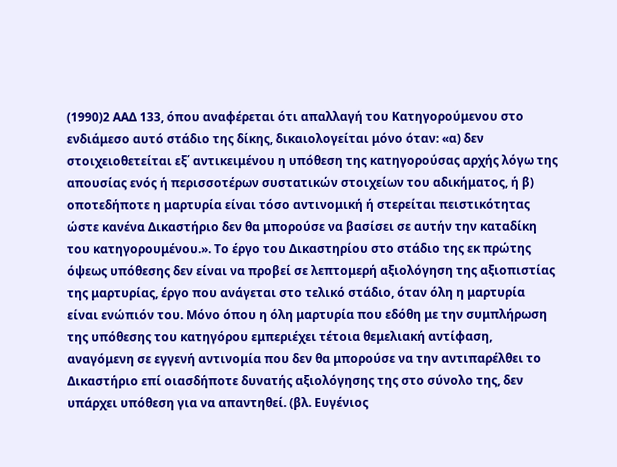(1990)2 ΑΑΔ 133, όπου αναφέρεται ότι απαλλαγή του Κατηγορούμενου στο ενδιάμεσο αυτό στάδιο της δίκης, δικαιολογείται μόνο όταν: «α) δεν στοιχειοθετείται εξ΄ αντικειμένου η υπόθεση της κατηγορούσας αρχής λόγω της απουσίας ενός ή περισσοτέρων συστατικών στοιχείων του αδικήματος, ή β) οποτεδήποτε η μαρτυρία είναι τόσο αντινομική ή στερείται πειστικότητας ώστε κανένα Δικαστήριο δεν θα μπορούσε να βασίσει σε αυτήν την καταδίκη του κατηγορουμένου.». Το έργο του Δικαστηρίου στο στάδιο της εκ πρώτης όψεως υπόθεσης δεν είναι να προβεί σε λεπτομερή αξιολόγηση της αξιοπιστίας της μαρτυρίας, έργο που ανάγεται στο τελικό στάδιο, όταν όλη η μαρτυρία είναι ενώπιόν του. Μόνο όπου η όλη μαρτυρία που εδόθη με την συμπλήρωση της υπόθεσης του κατηγόρου εμπεριέχει τέτοια θεμελιακή αντίφαση, αναγόμενη σε εγγενή αντινομία που δεν θα μπορούσε να την αντιπαρέλθει το Δικαστήριο επί οιασδήποτε δυνατής αξιολόγησης της στο σύνολο της, δεν υπάρχει υπόθεση για να απαντηθεί. (βλ. Ευγένιος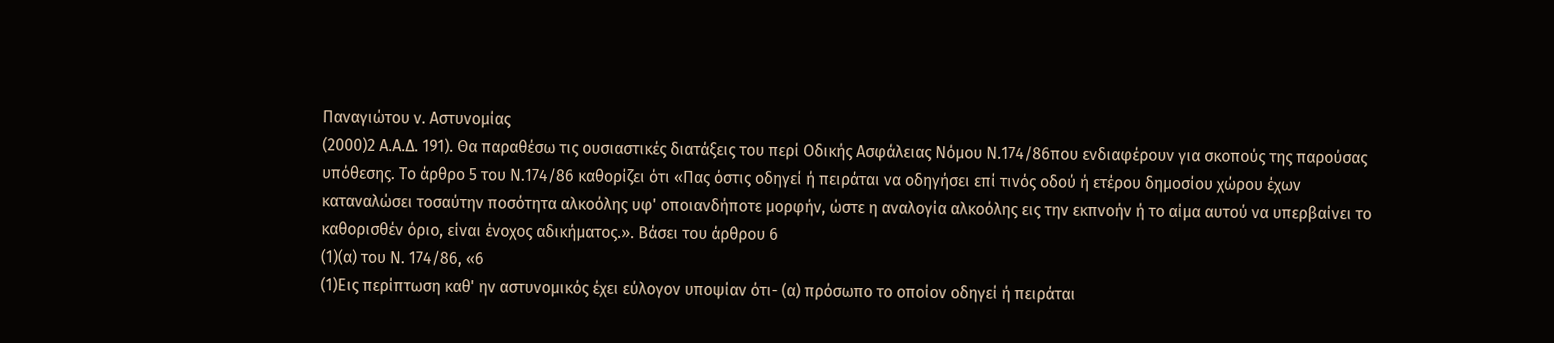Παναγιώτου ν. Αστυνομίας
(2000)2 Α.Α.Δ. 191). Θα παραθέσω τις ουσιαστικές διατάξεις του περί Οδικής Ασφάλειας Νόμου Ν.174/86που ενδιαφέρουν για σκοπούς της παρούσας υπόθεσης. Το άρθρο 5 του Ν.174/86 καθορίζει ότι «Πας όστις οδηγεί ή πειράται να οδηγήσει επί τινός οδού ή ετέρου δημοσίου χώρου έχων καταναλώσει τοσαύτην ποσότητα αλκοόλης υφ' οποιανδήποτε μορφήν, ώστε η αναλογία αλκοόλης εις την εκπνοήν ή το αίμα αυτού να υπερβαίνει το καθορισθέν όριο, είναι ένοχος αδικήματος.». Βάσει του άρθρου 6
(1)(α) του Ν. 174/86, «6
(1)Εις περίπτωση καθ' ην αστυνομικός έχει εύλογον υποψίαν ότι- (α) πρόσωπο το οποίον οδηγεί ή πειράται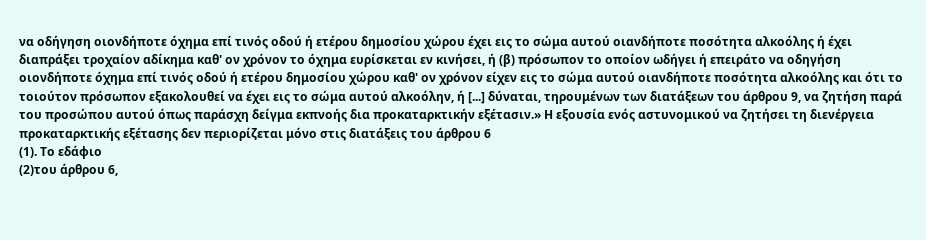να οδήγηση οιονδήποτε όχημα επί τινός οδού ή ετέρου δημοσίου χώρου έχει εις το σώμα αυτού οιανδήποτε ποσότητα αλκοόλης ή έχει διαπράξει τροχαίον αδίκημα καθ' ον χρόνον το όχημα ευρίσκεται εν κινήσει, ή (β) πρόσωπον το οποίον ωδήγει ή επειράτο να οδηγήση οιονδήποτε όχημα επί τινός οδού ή ετέρου δημοσίου χώρου καθ' ον χρόνον είχεν εις το σώμα αυτού οιανδήποτε ποσότητα αλκοόλης και ότι το τοιούτον πρόσωπον εξακολουθεί να έχει εις το σώμα αυτού αλκοόλην, ή [...] δύναται, τηρουμένων των διατάξεων του άρθρου 9, να ζητήση παρά του προσώπου αυτού όπως παράσχη δείγμα εκπνοής δια προκαταρκτικήν εξέτασιν.» Η εξουσία ενός αστυνομικού να ζητήσει τη διενέργεια προκαταρκτικής εξέτασης δεν περιορίζεται μόνο στις διατάξεις του άρθρου 6
(1). Το εδάφιο
(2)του άρθρου 6,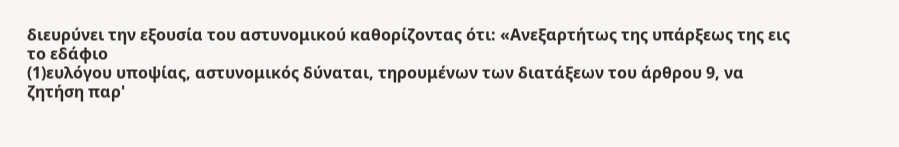διευρύνει την εξουσία του αστυνομικού καθορίζοντας ότι: «Ανεξαρτήτως της υπάρξεως της εις το εδάφιο
(1)ευλόγου υποψίας, αστυνομικός δύναται, τηρουμένων των διατάξεων του άρθρου 9, να ζητήση παρ'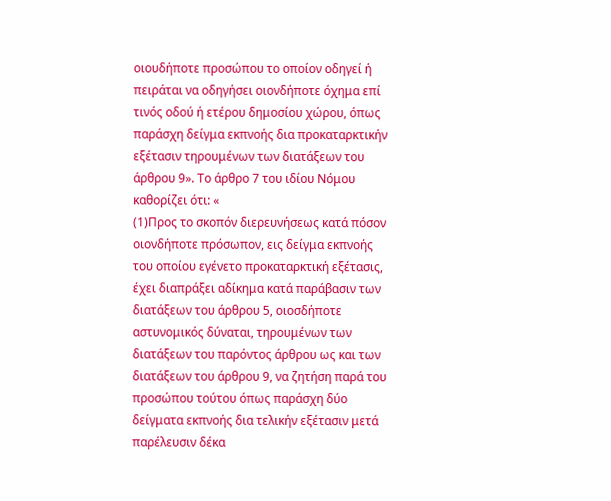οιουδήποτε προσώπου το οποίον οδηγεί ή πειράται να οδηγήσει οιονδήποτε όχημα επί τινός οδού ή ετέρου δημοσίου χώρου, όπως παράσχη δείγμα εκπνοής δια προκαταρκτικήν εξέτασιν τηρουμένων των διατάξεων του άρθρου 9». Το άρθρο 7 του ιδίου Νόμου καθορίζει ότι: «
(1)Προς το σκοπόν διερευνήσεως κατά πόσον οιονδήποτε πρόσωπον, εις δείγμα εκπνοής του οποίου εγένετο προκαταρκτική εξέτασις, έχει διαπράξει αδίκημα κατά παράβασιν των διατάξεων του άρθρου 5, οιοσδήποτε αστυνομικός δύναται, τηρουμένων των διατάξεων του παρόντος άρθρου ως και των διατάξεων του άρθρου 9, να ζητήση παρά του προσώπου τούτου όπως παράσχη δύο δείγματα εκπνοής δια τελικήν εξέτασιν μετά παρέλευσιν δέκα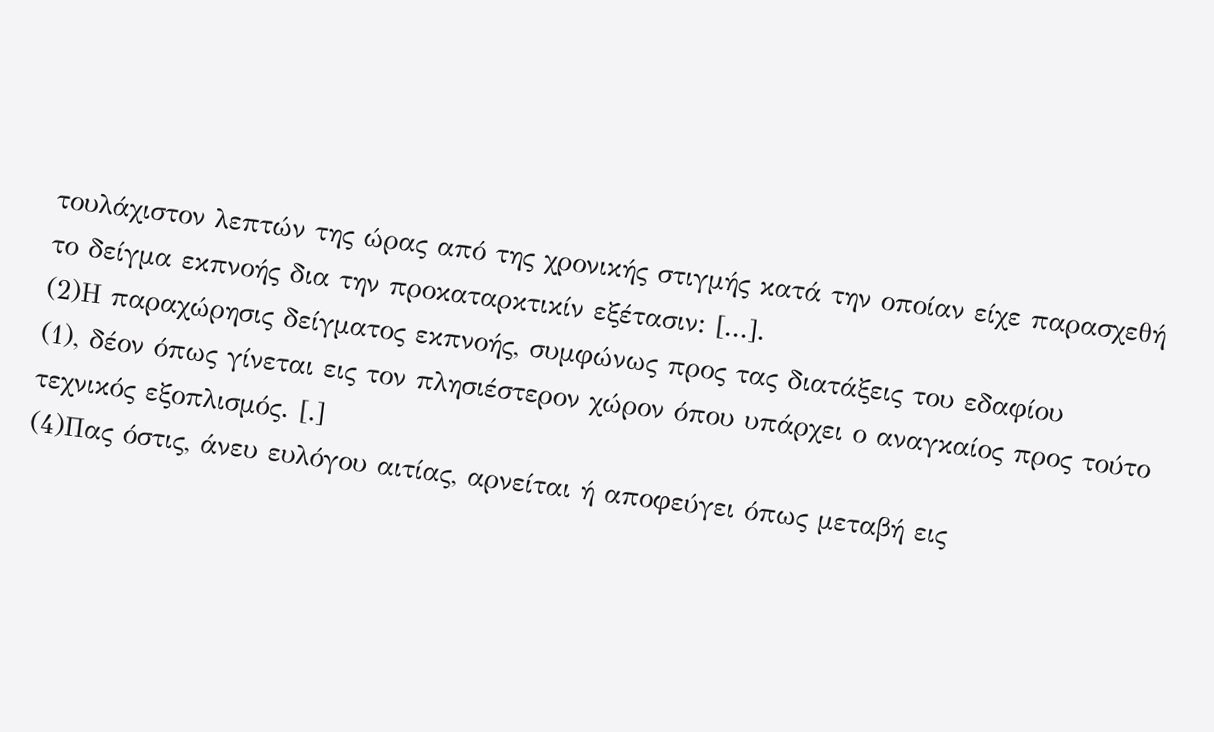τουλάχιστον λεπτών της ώρας από της χρονικής στιγμής κατά την οποίαν είχε παρασχεθή το δείγμα εκπνοής δια την προκαταρκτικίν εξέτασιν: [...].
(2)Η παραχώρησις δείγματος εκπνοής, συμφώνως προς τας διατάξεις του εδαφίου
(1), δέον όπως γίνεται εις τον πλησιέστερον χώρον όπου υπάρχει ο αναγκαίος προς τούτο τεχνικός εξοπλισμός. [.]
(4)Πας όστις, άνευ ευλόγου αιτίας, αρνείται ή αποφεύγει όπως μεταβή εις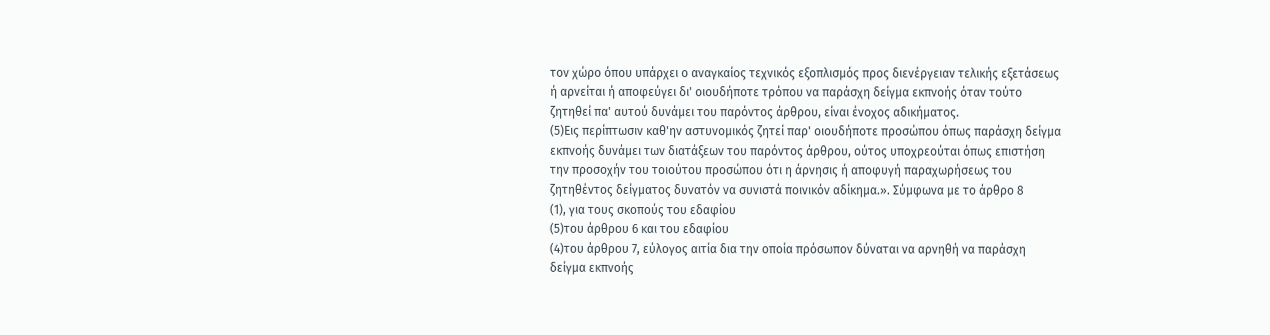τον χώρο όπου υπάρχει ο αναγκαίος τεχνικός εξοπλισμός προς διενέργειαν τελικής εξετάσεως ή αρνείται ή αποφεύγει δι' οιουδήποτε τρόπου να παράσχη δείγμα εκπνοής όταν τούτο ζητηθεί πα' αυτού δυνάμει του παρόντος άρθρου, είναι ένοχος αδικήματος.
(5)Εις περίπτωσιν καθ'ην αστυνομικός ζητεί παρ' οιουδήποτε προσώπου όπως παράσχη δείγμα εκπνοής δυνάμει των διατάξεων του παρόντος άρθρου, ούτος υποχρεούται όπως επιστήση την προσοχήν του τοιούτου προσώπου ότι η άρνησις ή αποφυγή παραχωρήσεως του ζητηθέντος δείγματος δυνατόν να συνιστά ποινικόν αδίκημα.». Σύμφωνα με το άρθρο 8
(1), για τους σκοπούς του εδαφίου
(5)του άρθρου 6 και του εδαφίου
(4)του άρθρου 7, εύλογος αιτία δια την οποία πρόσωπον δύναται να αρνηθή να παράσχη δείγμα εκπνοής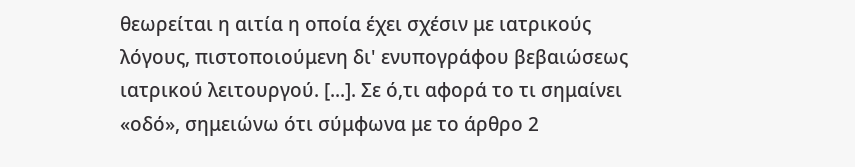θεωρείται η αιτία η οποία έχει σχέσιν με ιατρικούς λόγους, πιστοποιούμενη δι' ενυπογράφου βεβαιώσεως ιατρικού λειτουργού. [...]. Σε ό,τι αφορά το τι σημαίνει «οδό», σημειώνω ότι σύμφωνα με το άρθρο 2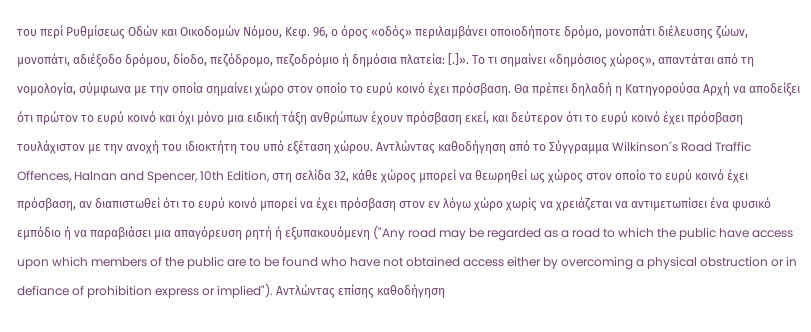του περί Ρυθμίσεως Οδών και Οικοδομών Νόμου, Κεφ. 96, ο όρος «οδός» περιλαμβάνει οποιοδήποτε δρόμο, μονοπάτι διέλευσης ζώων, μονοπάτι, αδιέξοδο δρόμου, δίοδο, πεζόδρομο, πεζοδρόμιο ή δημόσια πλατεία: [.]». Το τι σημαίνει «δημόσιος χώρος», απαντάται από τη νομολογία, σύμφωνα με την οποία σημαίνει χώρο στον οποίο το ευρύ κοινό έχει πρόσβαση. Θα πρέπει δηλαδή η Κατηγορούσα Αρχή να αποδείξει ότι πρώτον το ευρύ κοινό και όχι μόνο μια ειδική τάξη ανθρώπων έχουν πρόσβαση εκεί, και δεύτερον ότι το ευρύ κοινό έχει πρόσβαση τουλάχιστον με την ανοχή του ιδιοκτήτη του υπό εξέταση χώρου. Αντλώντας καθοδήγηση από το Σύγγραμμα Wilkinson´s Road Traffic Offences, Halnan and Spencer, 10th Edition, στη σελίδα 32, κάθε χώρος μπορεί να θεωρηθεί ως χώρος στον οποίο το ευρύ κοινό έχει πρόσβαση, αν διαπιστωθεί ότι το ευρύ κοινό μπορεί να έχει πρόσβαση στον εν λόγω χώρο χωρίς να χρειάζεται να αντιμετωπίσει ένα φυσικό εμπόδιο ή να παραβιάσει μια απαγόρευση ρητή ή εξυπακουόμενη ("Any road may be regarded as a road to which the public have access upon which members of the public are to be found who have not obtained access either by overcoming a physical obstruction or in defiance of prohibition express or implied"). Αντλώντας επίσης καθοδήγηση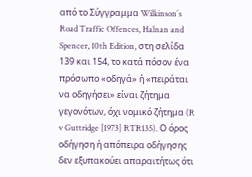από το Σύγγραμμα Wilkinson´s Road Traffic Offences, Halnan and Spencer, 10th Edition, στη σελίδα 139 και 154, το κατά πόσον ένα πρόσωπο «οδηγά» ή «πειράται να οδηγήσει» είναι ζήτημα γεγονότων, όχι νομικό ζήτημα (R v Guttridge [1973] RTR135). Ο όρος οδήγηση ή απόπειρα οδήγησης δεν εξυπακούει απαραιτήτως ότι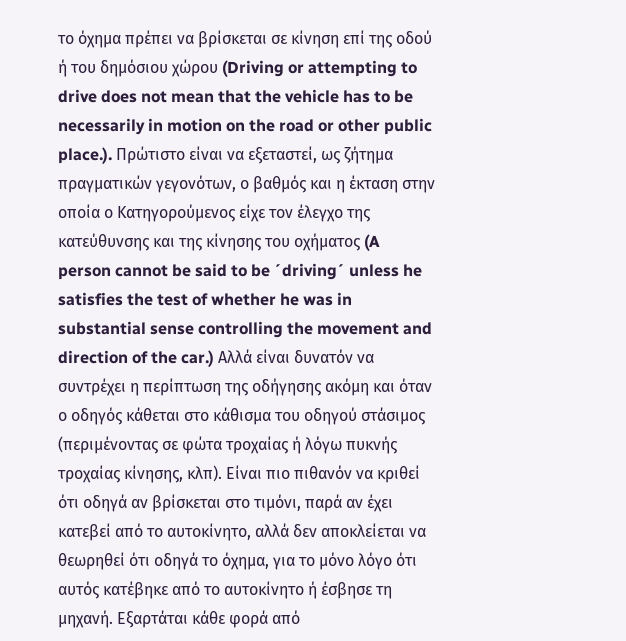το όχημα πρέπει να βρίσκεται σε κίνηση επί της οδού ή του δημόσιου χώρου (Driving or attempting to drive does not mean that the vehicle has to be necessarily in motion on the road or other public place.). Πρώτιστο είναι να εξεταστεί, ως ζήτημα πραγματικών γεγονότων, ο βαθμός και η έκταση στην οποία ο Κατηγορούμενος είχε τον έλεγχο της κατεύθυνσης και της κίνησης του οχήματος (A person cannot be said to be ´driving´ unless he satisfies the test of whether he was in substantial sense controlling the movement and direction of the car.) Αλλά είναι δυνατόν να συντρέχει η περίπτωση της οδήγησης ακόμη και όταν ο οδηγός κάθεται στο κάθισμα του οδηγού στάσιμος (περιμένοντας σε φώτα τροχαίας ή λόγω πυκνής τροχαίας κίνησης, κλπ). Είναι πιο πιθανόν να κριθεί ότι οδηγά αν βρίσκεται στο τιμόνι, παρά αν έχει κατεβεί από το αυτοκίνητο, αλλά δεν αποκλείεται να θεωρηθεί ότι οδηγά το όχημα, για το μόνο λόγο ότι αυτός κατέβηκε από το αυτοκίνητο ή έσβησε τη μηχανή. Εξαρτάται κάθε φορά από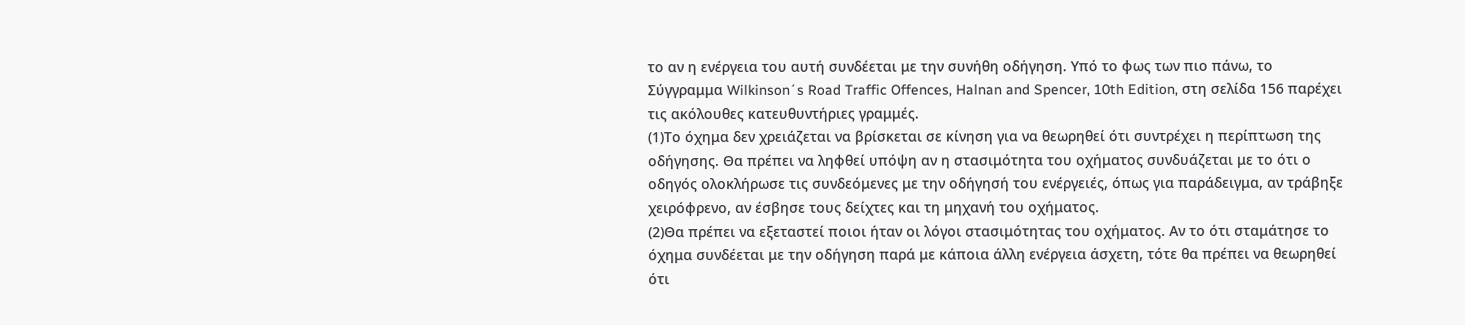το αν η ενέργεια του αυτή συνδέεται με την συνήθη οδήγηση. Υπό το φως των πιο πάνω, το Σύγγραμμα Wilkinson´s Road Traffic Offences, Halnan and Spencer, 10th Edition, στη σελίδα 156 παρέχει τις ακόλουθες κατευθυντήριες γραμμές.
(1)Το όχημα δεν χρειάζεται να βρίσκεται σε κίνηση για να θεωρηθεί ότι συντρέχει η περίπτωση της οδήγησης. Θα πρέπει να ληφθεί υπόψη αν η στασιμότητα του οχήματος συνδυάζεται με το ότι ο οδηγός ολοκλήρωσε τις συνδεόμενες με την οδήγησή του ενέργειές, όπως για παράδειγμα, αν τράβηξε χειρόφρενο, αν έσβησε τους δείχτες και τη μηχανή του οχήματος.
(2)Θα πρέπει να εξεταστεί ποιοι ήταν οι λόγοι στασιμότητας του οχήματος. Αν το ότι σταμάτησε το όχημα συνδέεται με την οδήγηση παρά με κάποια άλλη ενέργεια άσχετη, τότε θα πρέπει να θεωρηθεί ότι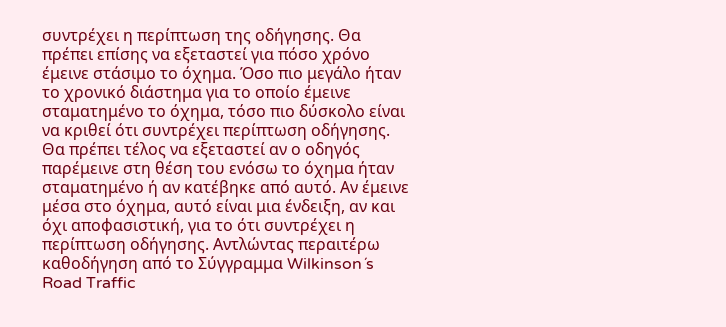συντρέχει η περίπτωση της οδήγησης. Θα πρέπει επίσης να εξεταστεί για πόσο χρόνο έμεινε στάσιμο το όχημα. Όσο πιο μεγάλο ήταν το χρονικό διάστημα για το οποίο έμεινε σταματημένο το όχημα, τόσο πιο δύσκολο είναι να κριθεί ότι συντρέχει περίπτωση οδήγησης. Θα πρέπει τέλος να εξεταστεί αν ο οδηγός παρέμεινε στη θέση του ενόσω το όχημα ήταν σταματημένο ή αν κατέβηκε από αυτό. Αν έμεινε μέσα στο όχημα, αυτό είναι μια ένδειξη, αν και όχι αποφασιστική, για το ότι συντρέχει η περίπτωση οδήγησης. Αντλώντας περαιτέρω καθοδήγηση από το Σύγγραμμα Wilkinson´s Road Traffic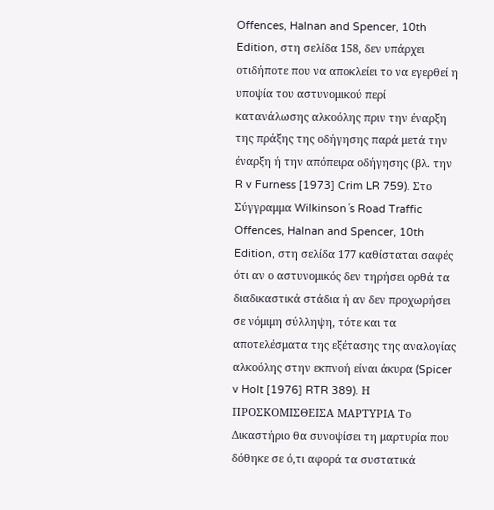Offences, Halnan and Spencer, 10th Edition, στη σελίδα 158, δεν υπάρχει οτιδήποτε που να αποκλείει το να εγερθεί η υποψία του αστυνομικού περί κατανάλωσης αλκοόλης πριν την έναρξη της πράξης της οδήγησης παρά μετά την έναρξη ή την απόπειρα οδήγησης (βλ. την R v Furness [1973] Crim LR 759). Στο Σύγγραμμα Wilkinson´s Road Traffic Offences, Halnan and Spencer, 10th Edition, στη σελίδα 177 καθίσταται σαφές ότι αν ο αστυνομικός δεν τηρήσει ορθά τα διαδικαστικά στάδια ή αν δεν προχωρήσει σε νόμιμη σύλληψη, τότε και τα αποτελέσματα της εξέτασης της αναλογίας αλκοόλης στην εκπνοή είναι άκυρα (Spicer v Holt [1976] RTR 389). Η ΠΡΟΣΚΟΜΙΣΘΕΙΣΑ ΜΑΡΤΥΡΙΑ Το Δικαστήριο θα συνοψίσει τη μαρτυρία που δόθηκε σε ό,τι αφορά τα συστατικά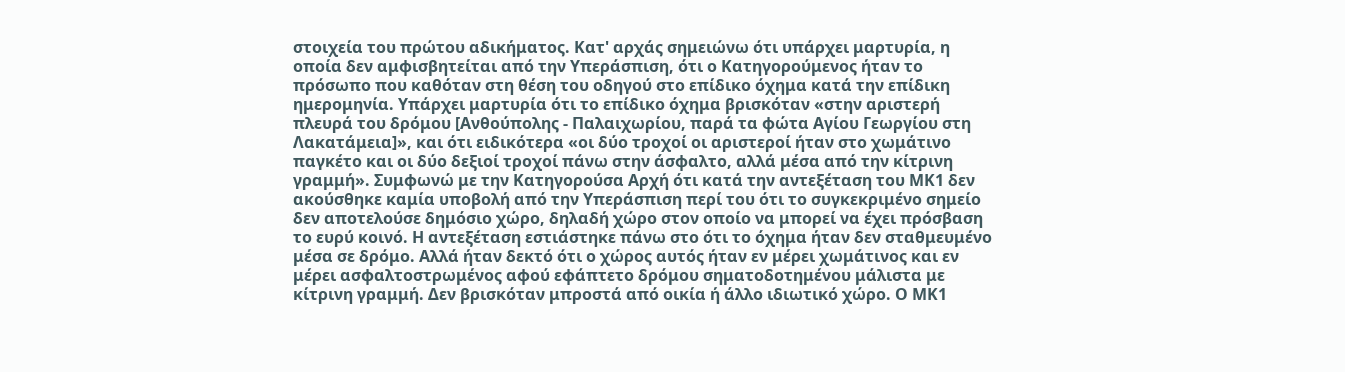στοιχεία του πρώτου αδικήματος. Κατ' αρχάς σημειώνω ότι υπάρχει μαρτυρία, η οποία δεν αμφισβητείται από την Υπεράσπιση, ότι ο Κατηγορούμενος ήταν το πρόσωπο που καθόταν στη θέση του οδηγού στο επίδικο όχημα κατά την επίδικη ημερομηνία. Υπάρχει μαρτυρία ότι το επίδικο όχημα βρισκόταν «στην αριστερή πλευρά του δρόμου [Ανθούπολης - Παλαιχωρίου, παρά τα φώτα Αγίου Γεωργίου στη Λακατάμεια]», και ότι ειδικότερα «οι δύο τροχοί οι αριστεροί ήταν στο χωμάτινο παγκέτο και οι δύο δεξιοί τροχοί πάνω στην άσφαλτο, αλλά μέσα από την κίτρινη γραμμή». Συμφωνώ με την Κατηγορούσα Αρχή ότι κατά την αντεξέταση του ΜΚ1 δεν ακούσθηκε καμία υποβολή από την Υπεράσπιση περί του ότι το συγκεκριμένο σημείο δεν αποτελούσε δημόσιο χώρο, δηλαδή χώρο στον οποίο να μπορεί να έχει πρόσβαση το ευρύ κοινό. Η αντεξέταση εστιάστηκε πάνω στο ότι το όχημα ήταν δεν σταθμευμένο μέσα σε δρόμο. Αλλά ήταν δεκτό ότι ο χώρος αυτός ήταν εν μέρει χωμάτινος και εν μέρει ασφαλτοστρωμένος αφού εφάπτετο δρόμου σηματοδοτημένου μάλιστα με κίτρινη γραμμή. Δεν βρισκόταν μπροστά από οικία ή άλλο ιδιωτικό χώρο. Ο ΜΚ1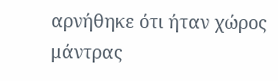αρνήθηκε ότι ήταν χώρος μάντρας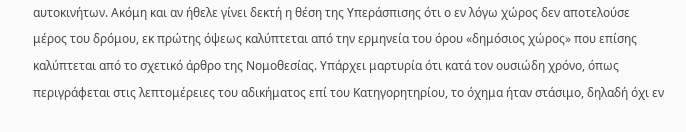αυτοκινήτων. Ακόμη και αν ήθελε γίνει δεκτή η θέση της Υπεράσπισης ότι ο εν λόγω χώρος δεν αποτελούσε μέρος του δρόμου, εκ πρώτης όψεως καλύπτεται από την ερμηνεία του όρου «δημόσιος χώρος» που επίσης καλύπτεται από το σχετικό άρθρο της Νομοθεσίας. Υπάρχει μαρτυρία ότι κατά τον ουσιώδη χρόνο, όπως περιγράφεται στις λεπτομέρειες του αδικήματος επί του Κατηγορητηρίου, το όχημα ήταν στάσιμο, δηλαδή όχι εν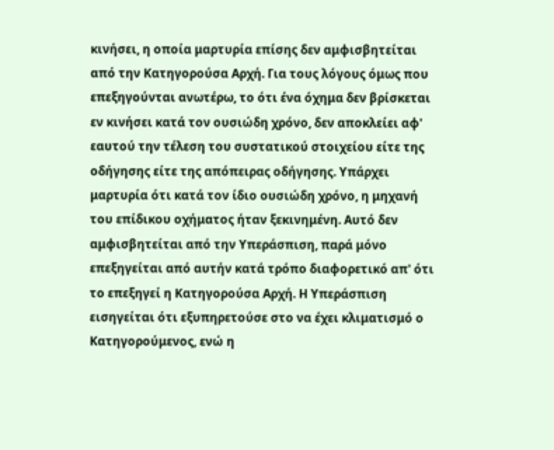κινήσει, η οποία μαρτυρία επίσης δεν αμφισβητείται από την Κατηγορούσα Αρχή. Για τους λόγους όμως που επεξηγούνται ανωτέρω, το ότι ένα όχημα δεν βρίσκεται εν κινήσει κατά τον ουσιώδη χρόνο, δεν αποκλείει αφ' εαυτού την τέλεση του συστατικού στοιχείου είτε της οδήγησης είτε της απόπειρας οδήγησης. Υπάρχει μαρτυρία ότι κατά τον ίδιο ουσιώδη χρόνο, η μηχανή του επίδικου οχήματος ήταν ξεκινημένη. Αυτό δεν αμφισβητείται από την Υπεράσπιση, παρά μόνο επεξηγείται από αυτήν κατά τρόπο διαφορετικό απ' ότι το επεξηγεί η Κατηγορούσα Αρχή. Η Υπεράσπιση εισηγείται ότι εξυπηρετούσε στο να έχει κλιματισμό ο Κατηγορούμενος, ενώ η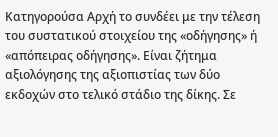Κατηγορούσα Αρχή το συνδέει με την τέλεση του συστατικού στοιχείου της «οδήγησης» ή «απόπειρας οδήγησης». Είναι ζήτημα αξιολόγησης της αξιοπιστίας των δύο εκδοχών στο τελικό στάδιο της δίκης. Σε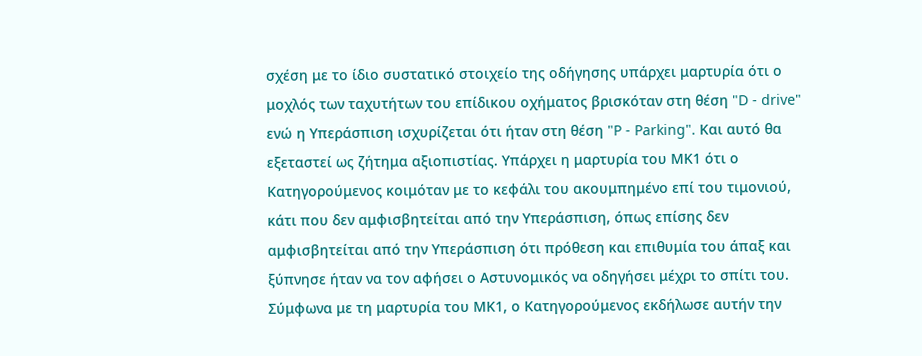σχέση με το ίδιο συστατικό στοιχείο της οδήγησης υπάρχει μαρτυρία ότι ο μοχλός των ταχυτήτων του επίδικου οχήματος βρισκόταν στη θέση "D - drive" ενώ η Υπεράσπιση ισχυρίζεται ότι ήταν στη θέση "P - Parking". Και αυτό θα εξεταστεί ως ζήτημα αξιοπιστίας. Υπάρχει η μαρτυρία του ΜΚ1 ότι ο Κατηγορούμενος κοιμόταν με το κεφάλι του ακουμπημένο επί του τιμονιού, κάτι που δεν αμφισβητείται από την Υπεράσπιση, όπως επίσης δεν αμφισβητείται από την Υπεράσπιση ότι πρόθεση και επιθυμία του άπαξ και ξύπνησε ήταν να τον αφήσει ο Αστυνομικός να οδηγήσει μέχρι το σπίτι του. Σύμφωνα με τη μαρτυρία του ΜΚ1, ο Κατηγορούμενος εκδήλωσε αυτήν την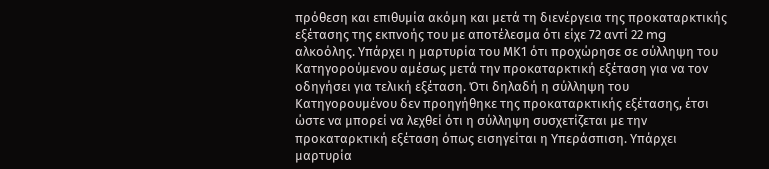πρόθεση και επιθυμία ακόμη και μετά τη διενέργεια της προκαταρκτικής εξέτασης της εκπνοής του με αποτέλεσμα ότι είχε 72 αντί 22 mg αλκοόλης. Υπάρχει η μαρτυρία του ΜΚ1 ότι προχώρησε σε σύλληψη του Κατηγορούμενου αμέσως μετά την προκαταρκτική εξέταση για να τον οδηγήσει για τελική εξέταση. Ότι δηλαδή η σύλληψη του Κατηγορουμένου δεν προηγήθηκε της προκαταρκτικής εξέτασης, έτσι ώστε να μπορεί να λεχθεί ότι η σύλληψη συσχετίζεται με την προκαταρκτική εξέταση όπως εισηγείται η Υπεράσπιση. Υπάρχει μαρτυρία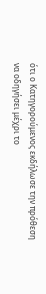ότι ο Κατηγορούμενος εκδήλωσε την πρόθεση να οδηγήσει μέχρι το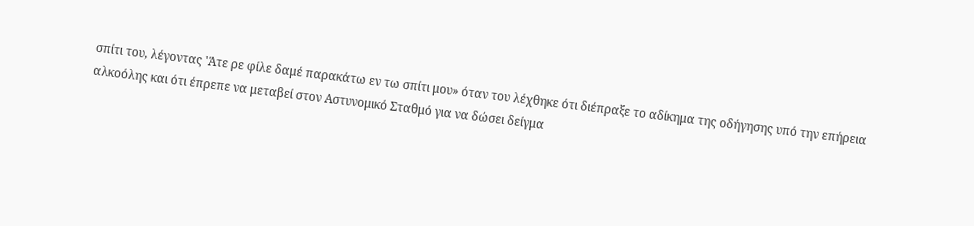σπίτι του, λέγοντας 'Άτε ρε φίλε δαμέ παρακάτω εν τω σπίτι μου» όταν του λέχθηκε ότι διέπραξε το αδίκημα της οδήγησης υπό την επήρεια αλκοόλης και ότι έπρεπε να μεταβεί στον Αστυνομικό Σταθμό για να δώσει δείγμα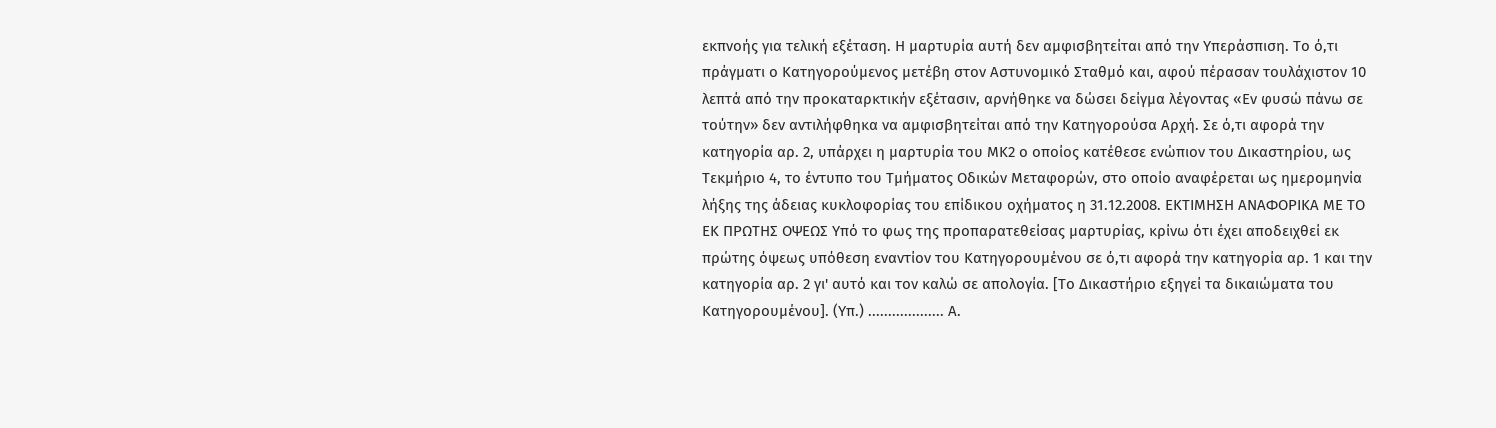εκπνοής για τελική εξέταση. Η μαρτυρία αυτή δεν αμφισβητείται από την Υπεράσπιση. Το ό,τι πράγματι ο Κατηγορούμενος μετέβη στον Αστυνομικό Σταθμό και, αφού πέρασαν τουλάχιστον 10 λεπτά από την προκαταρκτικήν εξέτασιν, αρνήθηκε να δώσει δείγμα λέγοντας «Εν φυσώ πάνω σε τούτην» δεν αντιλήφθηκα να αμφισβητείται από την Κατηγορούσα Αρχή. Σε ό,τι αφορά την κατηγορία αρ. 2, υπάρχει η μαρτυρία του ΜΚ2 ο οποίος κατέθεσε ενώπιον του Δικαστηρίου, ως Τεκμήριο 4, το έντυπο του Τμήματος Οδικών Μεταφορών, στο οποίο αναφέρεται ως ημερομηνία λήξης της άδειας κυκλοφορίας του επίδικου οχήματος η 31.12.2008. ΕΚΤΙΜΗΣΗ ΑΝΑΦΟΡΙΚΑ ΜΕ ΤΟ ΕΚ ΠΡΩΤΗΣ ΟΨΕΩΣ Υπό το φως της προπαρατεθείσας μαρτυρίας, κρίνω ότι έχει αποδειχθεί εκ πρώτης όψεως υπόθεση εναντίον του Κατηγορουμένου σε ό,τι αφορά την κατηγορία αρ. 1 και την κατηγορία αρ. 2 γι' αυτό και τον καλώ σε απολογία. [Το Δικαστήριο εξηγεί τα δικαιώματα του Κατηγορουμένου]. (Υπ.) ................... Α.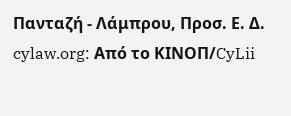Πανταζή - Λάμπρου, Προσ. Ε. Δ. cylaw.org: Από το ΚΙΝOΠ/CyLii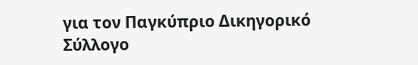για τον Παγκύπριο Δικηγορικό Σύλλογο